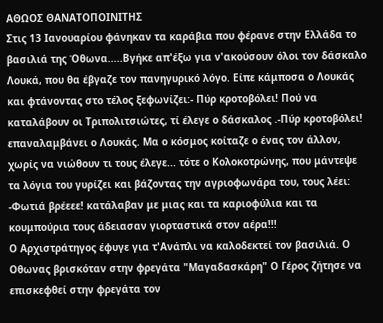ΑΘΩΟΣ ΘΑΝΑΤΟΠΟΙΝΙΤΗΣ
Στις 13 Ιανουαρίου φάνηκαν τα καράβια που φέρανε στην Ελλάδα το βασιλιά της Όθωνα.....Βγήκε απ'έξω για ν'ακούσουν όλοι τον δάσκαλο Λουκά, που θα έβγαζε τον πανηγυρικό λόγο. Είπε κάμποσα ο Λουκάς και φτάνοντας στο τέλος ξεφωνίζει:- Πύρ κροτοβόλει! Πού να καταλάβουν οι Τριπολιτσιώτες, τί έλεγε ο δάσκαλος .-Πύρ κροτοβόλει! επαναλαμβάνει ο Λουκάς. Μα ο κόσμος κοίταζε ο ένας τον άλλον, χωρίς να νιώθουν τι τους έλεγε... τότε ο Κολοκοτρώνης, που μάντεψε τα λόγια του γυρίζει και βάζοντας την αγριοφωνάρα του, τους λέει: -Φωτιά βρέεεε! κατάλαβαν με μιας και τα καριοφύλια και τα κουμπούρια τους άδειασαν γιορταστικά στον αέρα!!!
Ο Αρχιστράτηγος έφυγε για τ'Ανάπλι να καλοδεκτεί τον βασιλιά. Ο Οθωνας βρισκόταν στην φρεγάτα "Μαγαδασκάρη" Ο Γέρος ζήτησε να επισκεφθεί στην φρεγάτα τον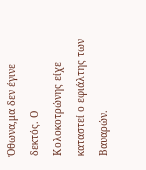Όθωνα,μα δεν έγινε δεκτός. Ο Κολοκοτρώνης είχε καταστεί ο εφιάλτης των Βαυαρών.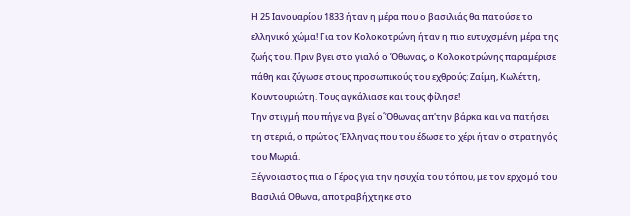Η 25 Ιανουαρίου 1833 ήταν η μέρα που ο βασιλιάς θα πατούσε το ελληνικό χώμα! Για τον Κολοκοτρώνη ήταν η πιο ευτυχσμένη μέρα της ζωής του. Πριν βγει στο γιαλό ο Όθωνας, ο Κολοκοτρώνης παραμέρισε πάθη και ζύγωσε στους προσωπικούς του εχθρούς: Ζαίμη, Κωλέττη, Κουντουριώτη. Τους αγκάλιασε και τους φίλησε!
Την στιγμή που πήγε να βγεί ο΄Όθωνας απ'την βάρκα και να πατήσει τη στεριά, ο πρώτος Έλληνας που του έδωσε το χέρι ήταν ο στρατηγός του Μωριά.
Ξέγνοιαστος πια ο Γέρος για την ησυχία του τόπου, με τον ερχομό του Βασιλιά Οθωνα, αποτραβήχτηκε στο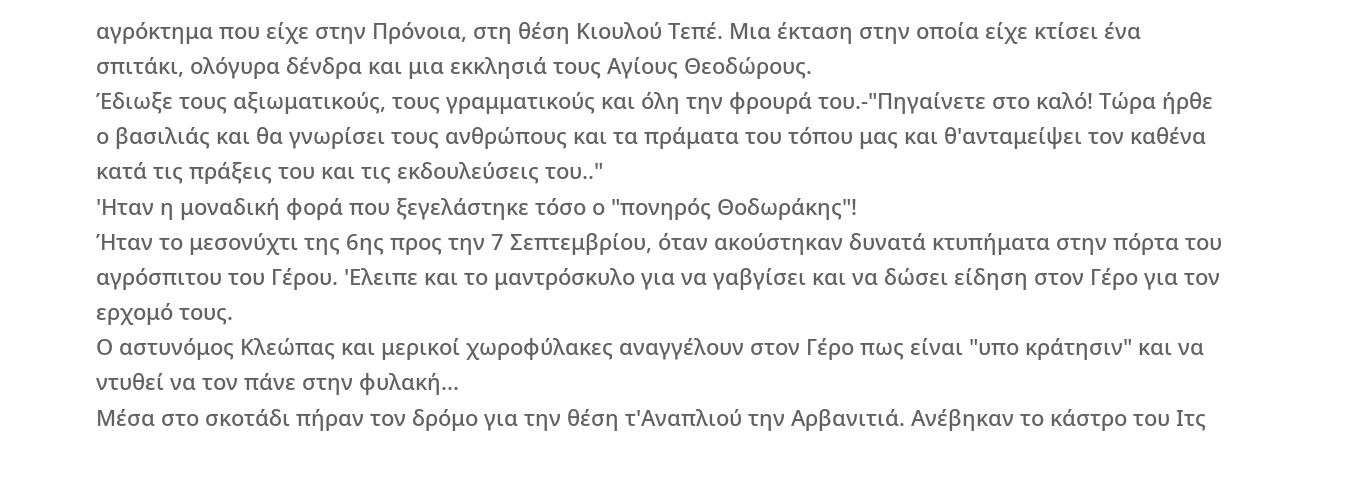αγρόκτημα που είχε στην Πρόνοια, στη θέση Κιουλού Τεπέ. Μια έκταση στην οποία είχε κτίσει ένα σπιτάκι, ολόγυρα δένδρα και μια εκκλησιά τους Αγίους Θεοδώρους.
Έδιωξε τους αξιωματικούς, τους γραμματικούς και όλη την φρουρά του.-"Πηγαίνετε στο καλό! Τώρα ήρθε ο βασιλιάς και θα γνωρίσει τους ανθρώπους και τα πράματα του τόπου μας και θ'ανταμείψει τον καθένα κατά τις πράξεις του και τις εκδουλεύσεις του.."
'Ηταν η μοναδική φορά που ξεγελάστηκε τόσο ο "πονηρός Θοδωράκης"!
Ήταν το μεσονύχτι της 6ης προς την 7 Σεπτεμβρίου, όταν ακούστηκαν δυνατά κτυπήματα στην πόρτα του αγρόσπιτου του Γέρου. 'Ελειπε και το μαντρόσκυλο για να γαβγίσει και να δώσει είδηση στον Γέρο για τον ερχομό τους.
Ο αστυνόμος Κλεώπας και μερικοί χωροφύλακες αναγγέλουν στον Γέρο πως είναι "υπο κράτησιν" και να ντυθεί να τον πάνε στην φυλακή...
Μέσα στο σκοτάδι πήραν τον δρόμο για την θέση τ'Αναπλιού την Αρβανιτιά. Ανέβηκαν το κάστρο του Ιτς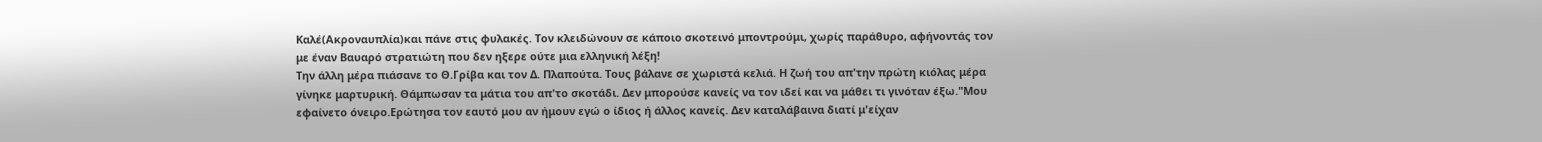Καλέ(Ακροναυπλία)και πάνε στις φυλακές. Τον κλειδώνουν σε κάποιο σκοτεινό μποντρούμι, χωρίς παράθυρο, αφήνοντάς τον με έναν Βαυαρό στρατιώτη που δεν ηξερε ούτε μια ελληνική λέξη!
Την άλλη μέρα πιάσανε το Θ.Γρίβα και τον Δ. Πλαπούτα. Τους βάλανε σε χωριστά κελιά. Η ζωή του απ'την πρώτη κιόλας μέρα γίνηκε μαρτυρική. Θάμπωσαν τα μάτια του απ'το σκοτάδι. Δεν μπορούσε κανείς να τον ιδεί και να μάθει τι γινόταν έξω."Μου εφαίνετο όνειρο.Ερώτησα τον εαυτό μου αν ήμουν εγώ ο ίδιος ή άλλος κανείς. Δεν καταλάβαινα διατί μ'είχαν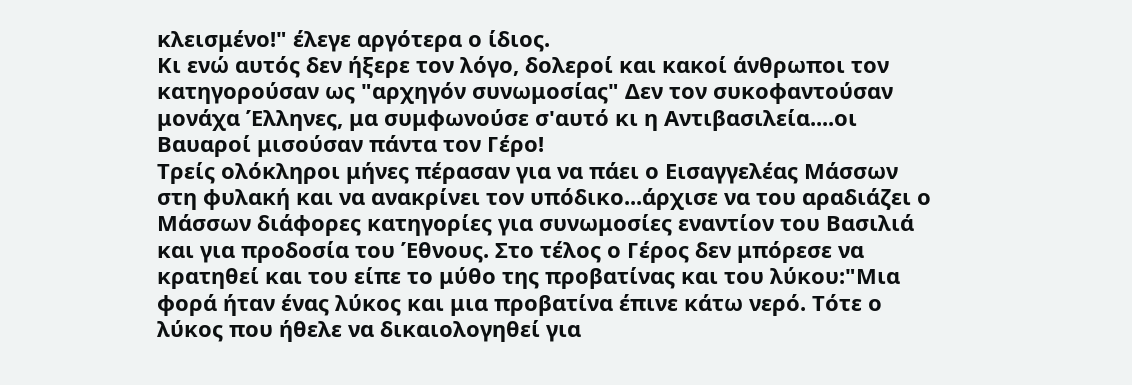κλεισμένο!" έλεγε αργότερα ο ίδιος.
Κι ενώ αυτός δεν ήξερε τον λόγο, δολεροί και κακοί άνθρωποι τον κατηγορούσαν ως "αρχηγόν συνωμοσίας" Δεν τον συκοφαντούσαν μονάχα Έλληνες, μα συμφωνούσε σ'αυτό κι η Αντιβασιλεία....οι Βαυαροί μισούσαν πάντα τον Γέρο!
Τρείς ολόκληροι μήνες πέρασαν για να πάει ο Εισαγγελέας Μάσσων στη φυλακή και να ανακρίνει τον υπόδικο...άρχισε να του αραδιάζει ο Μάσσων διάφορες κατηγορίες για συνωμοσίες εναντίον του Βασιλιά και για προδοσία του Έθνους. Στο τέλος ο Γέρος δεν μπόρεσε να κρατηθεί και του είπε το μύθο της προβατίνας και του λύκου:"Mια φορά ήταν ένας λύκος και μια προβατίνα έπινε κάτω νερό. Τότε ο λύκος που ήθελε να δικαιολογηθεί για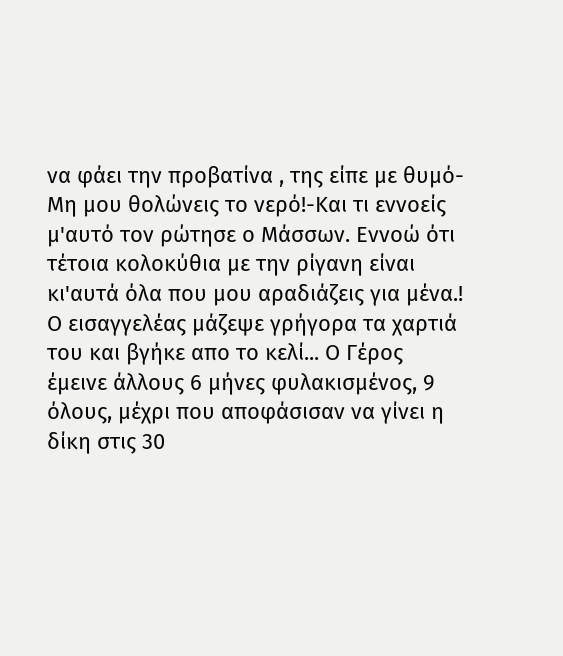να φάει την προβατίνα , της είπε με θυμό- Μη μου θολώνεις το νερό!-Και τι εννοείς μ'αυτό τον ρώτησε ο Μάσσων. Εννοώ ότι τέτοια κολοκύθια με την ρίγανη είναι κι'αυτά όλα που μου αραδιάζεις για μένα.! Ο εισαγγελέας μάζεψε γρήγορα τα χαρτιά του και βγήκε απο το κελί... Ο Γέρος έμεινε άλλους 6 μήνες φυλακισμένος, 9 όλους, μέχρι που αποφάσισαν να γίνει η δίκη στις 30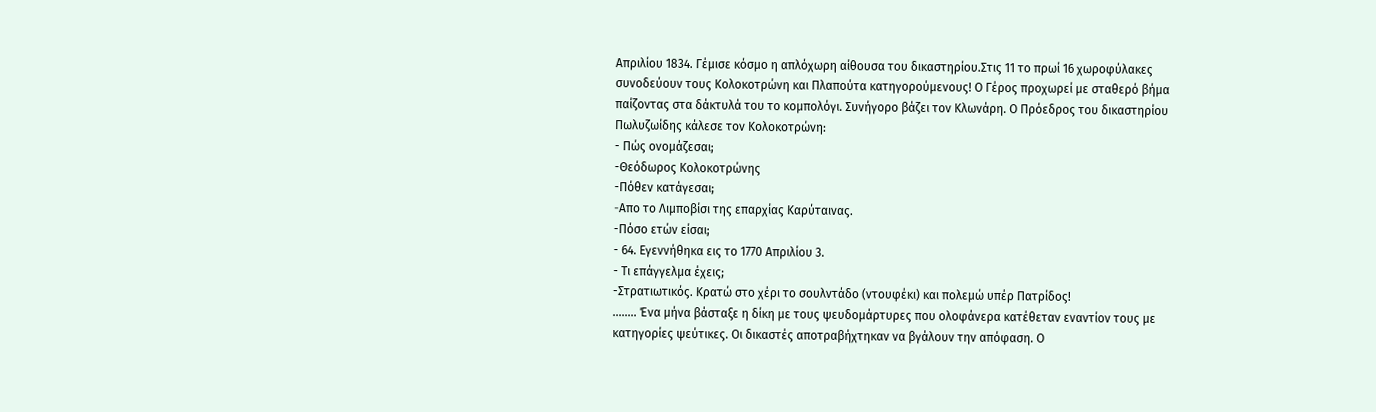Απριλίου 1834. Γέμισε κόσμο η απλόχωρη αίθουσα του δικαστηρίου.Στις 11 το πρωί 16 χωροφύλακες συνοδεύουν τους Κολοκοτρώνη και Πλαπούτα κατηγορούμενους! Ο Γέρος προχωρεί με σταθερό βήμα παίζοντας στα δάκτυλά του το κομπολόγι. Συνήγορο βάζει τον Κλωνάρη. Ο Πρόεδρος του δικαστηρίου Πωλυζωίδης κάλεσε τον Κολοκοτρώνη:
- Πώς ονομάζεσαι;
-Θεόδωρος Κολοκοτρώνης
-Πόθεν κατάγεσαι;
-Aπο το Λιμποβίσι της επαρχίας Καρύταινας.
-Πόσο ετών είσαι;
- 64. Εγεννήθηκα εις το 1770 Απριλίου 3.
- Τι επάγγελμα έχεις;
-Στρατιωτικός. Κρατώ στο χέρι το σουλντάδο (ντουφέκι) και πολεμώ υπέρ Πατρίδος!
........ Ένα μήνα βάσταξε η δίκη με τους ψευδομάρτυρες που ολοφάνερα κατέθεταν εναντίον τους με κατηγορίες ψεύτικες. Οι δικαστές αποτραβήχτηκαν να βγάλουν την απόφαση. Ο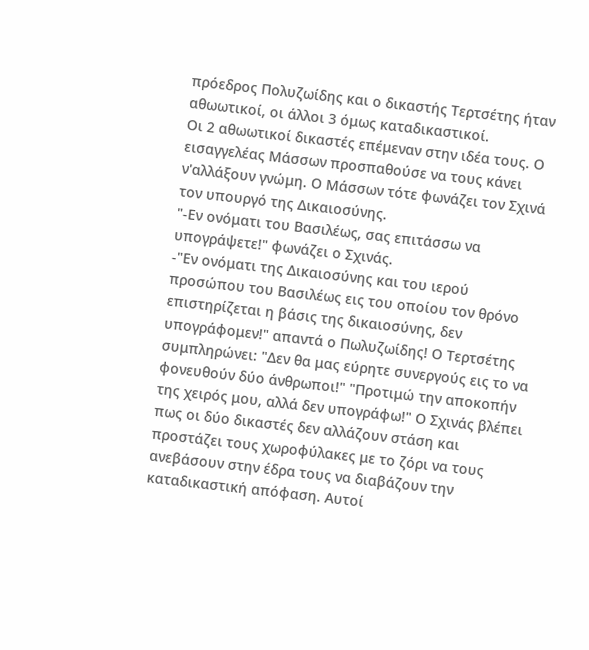πρόεδρος Πολυζωίδης και ο δικαστής Τερτσέτης ήταν αθωωτικοί, οι άλλοι 3 όμως καταδικαστικοί.
Οι 2 αθωωτικοί δικαστές επέμεναν στην ιδέα τους. Ο εισαγγελέας Μάσσων προσπαθούσε να τους κάνει ν'αλλάξουν γνώμη. Ο Μάσσων τότε φωνάζει τον Σχινά τον υπουργό της Δικαιοσύνης.
"-Εν ονόματι του Βασιλέως, σας επιτάσσω να υπογράψετε!" φωνάζει ο Σχινάς.
-"Εν ονόματι της Δικαιοσύνης και του ιερού προσώπου του Βασιλέως εις του οποίου τον θρόνο επιστηρίζεται η βάσις της δικαιοσύνης, δεν υπογράφομεν!" απαντά ο Πωλυζωίδης! Ο Τερτσέτης συμπληρώνει: "Δεν θα μας εύρητε συνεργούς εις το να φονευθούν δύο άνθρωποι!" "Προτιμώ την αποκοπήν της χειρός μου, αλλά δεν υπογράφω!" Ο Σχινάς βλέπει πως οι δύο δικαστές δεν αλλάζουν στάση και προστάζει τους χωροφύλακες με το ζόρι να τους ανεβάσουν στην έδρα τους να διαβάζουν την καταδικαστική απόφαση. Αυτοί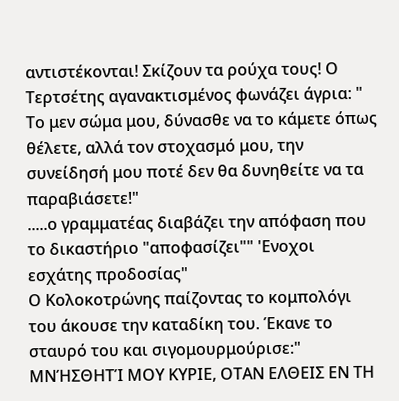αντιστέκονται! Σκίζουν τα ρούχα τους! Ο Τερτσέτης αγανακτισμένος φωνάζει άγρια: "
Το μεν σώμα μου, δύνασθε να το κάμετε όπως θέλετε, αλλά τον στοχασμό μου, την συνείδησή μου ποτέ δεν θα δυνηθείτε να τα παραβιάσετε!"
.....ο γραμματέας διαβάζει την απόφαση που το δικαστήριο "αποφασίζει"" 'Ενοχοι εσχάτης προδοσίας"
Ο Κολοκοτρώνης παίζοντας το κομπολόγι του άκουσε την καταδίκη του. Έκανε το σταυρό του και σιγομουρμούρισε:" MΝΉΣΘΗΤΊ ΜΟΥ ΚΥΡΙΕ, ΟΤΑΝ ΕΛΘΕΙΣ ΕΝ ΤΗ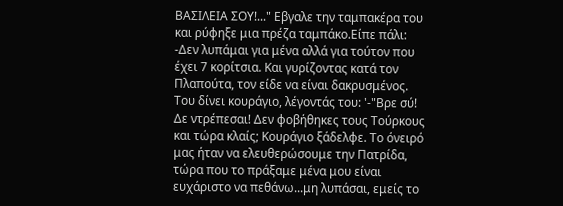ΒΑΣΙΛΕΙΑ ΣΟΥ!..." Εβγαλε την ταμπακέρα του και ρύφηξε μια πρέζα ταμπάκο.Είπε πάλι:
-Δεν λυπάμαι για μένα αλλά για τούτον που έχει 7 κορίτσια. Και γυρίζοντας κατά τον Πλαπούτα, τον είδε να είναι δακρυσμένος. Του δίνει κουράγιο, λέγοντάς του: '-"Βρε σύ! Δε ντρέπεσαι! Δεν φοβήθηκες τους Τούρκους και τώρα κλαίς; Κουράγιο ξάδελφε. Το όνειρό μας ήταν να ελευθερώσουμε την Πατρίδα, τώρα που το πράξαμε μένα μου είναι ευχάριστο να πεθάνω...μη λυπάσαι, εμείς το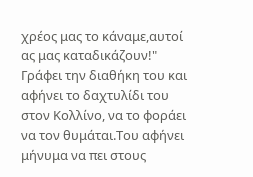χρέος μας το κάναμε,αυτοί ας μας καταδικάζουν!"
Γράφει την διαθήκη του και αφήνει το δαχτυλίδι του στον Κολλίνο, να το φοράει να τον θυμάται.Του αφήνει μήνυμα να πει στους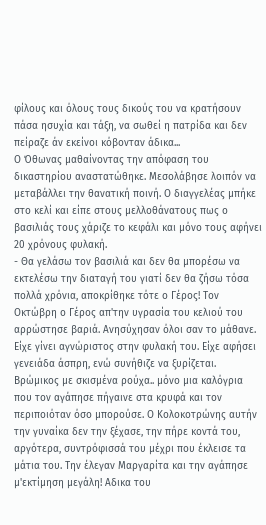φίλους και όλους τους δικούς του να κρατήσουν πάσα ησυχία και τάξη, να σωθεί η πατρίδα και δεν πείραζε άν εκείνοι κόβονταν άδικα...
Ο Όθωνας μαθαίνοντας την απόφαση του δικαστηρίου αναστατώθηκε. Μεσολάβησε λοιπόν να μεταβάλλει την θανατική ποινή. Ο διαγγελέας μπήκε στο κελί και είπε στους μελλοθάνατους πως ο βασιλιάς τους χάριζε το κεφάλι και μόνο τους αφήνει 20 χρόνους φυλακή.
- Θα γελάσω τον βασιλιά και δεν θα μπορέσω να εκτελέσω την διαταγή του γιατί δεν θα ζήσω τόσα πολλά χρόνια, αποκρίθηκε τότε ο Γέρος! Τον Οκτώβρη ο Γέρος απ'την υγρασία του κελιού του αρρώστησε βαριά. Ανησύχησαν όλοι σαν το μάθανε. Είχε γίνει αγνώριστος στην φυλακή του. Είχε αφήσει γενειάδα άσπρη, ενώ συνήθιζε να ξυρίζεται. Βρώμικος με σκισμένα ρούχα.. μόνο μια καλόγρια που τον αγάπησε πήγαινε στα κρυφά και τον περιποιόταν όσο μπορούσε. Ο Κολοκοτρώνης αυτήν την γυναίκα δεν την ξέχασε, την πήρε κοντά του, αργότερα, συντρόφισσά του μέχρι που έκλεισε τα μάτια του. Την έλεγαν Mαργαρίτα και την αγάπησε μ'εκτίμηση μεγάλη! Αδικα του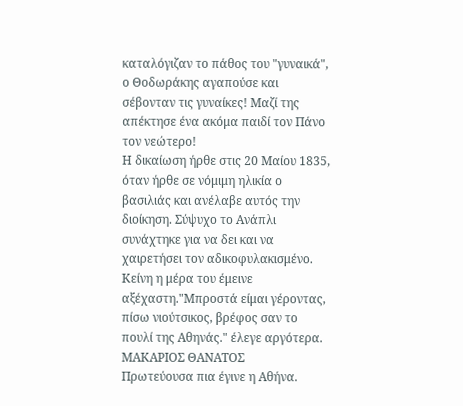καταλόγιζαν το πάθος του "γυναικά", ο Θοδωράκης αγαπούσε και σέβονταν τις γυναίκες! Μαζί της απέκτησε ένα ακόμα παιδί τον Πάνο τον νεώτερο!
Η δικαίωση ήρθε στις 20 Μαίου 1835, όταν ήρθε σε νόμιμη ηλικία ο βασιλιάς και ανέλαβε αυτός την διοίκηση. Σύψυχο το Ανάπλι συνάχτηκε για να δει και να χαιρετήσει τον αδικοφυλακισμένο. Κείνη η μέρα του έμεινε αξέχαστη."Μπροστά είμαι γέροντας, πίσω νιούτσικος, βρέφος σαν το πουλί της Αθηνάς." έλεγε αργότερα.
ΜΑΚΑΡΙΟΣ ΘΑΝΑΤΟΣ
Πρωτεύουσα πια έγινε η Αθήνα.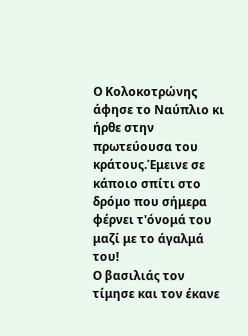Ο Κολοκοτρώνης άφησε το Ναύπλιο κι ήρθε στην πρωτεύουσα του κράτους.Έμεινε σε κάποιο σπίτι στο δρόμο που σήμερα φέρνει τ'όνομά του μαζί με το άγαλμά του!
Ο βασιλιάς τον τίμησε και τον έκανε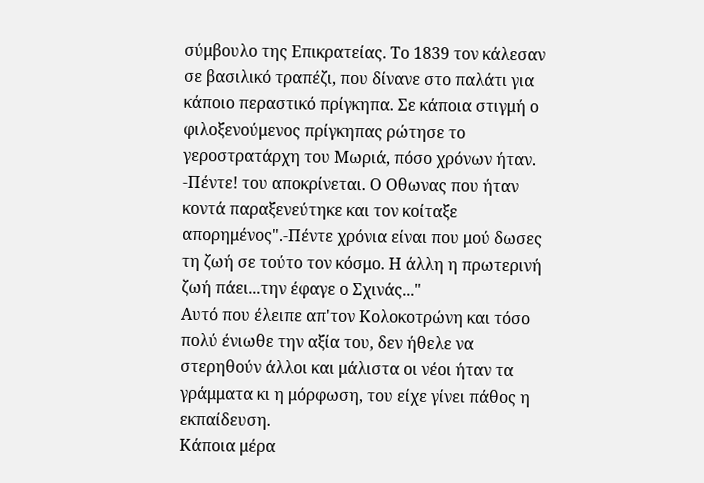σύμβουλο της Επικρατείας. Το 1839 τον κάλεσαν σε βασιλικό τραπέζι, που δίνανε στο παλάτι για κάποιο περαστικό πρίγκηπα. Σε κάποια στιγμή ο φιλοξενούμενος πρίγκηπας ρώτησε το γεροστρατάρχη του Μωριά, πόσο χρόνων ήταν. -Πέντε! του αποκρίνεται. Ο Οθωνας που ήταν κοντά παραξενεύτηκε και τον κοίταξε απορημένος".-Πέντε χρόνια είναι που μού δωσες τη ζωή σε τούτο τον κόσμο. Η άλλη η πρωτερινή ζωή πάει...την έφαγε ο Σχινάς..."
Αυτό που έλειπε απ'τον Κολοκοτρώνη και τόσο πολύ ένιωθε την αξία του, δεν ήθελε να στερηθούν άλλοι και μάλιστα οι νέοι ήταν τα γράμματα κι η μόρφωση, του είχε γίνει πάθος η εκπαίδευση.
Κάποια μέρα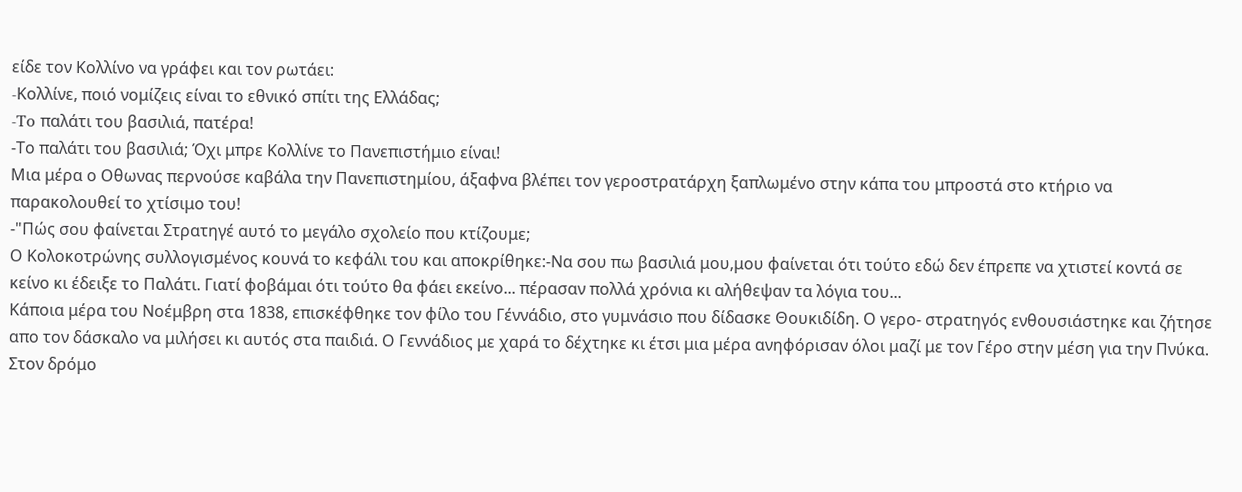είδε τον Κολλίνο να γράφει και τον ρωτάει:
-Kολλίνε, ποιό νομίζεις είναι το εθνικό σπίτι της Ελλάδας;
-To παλάτι του βασιλιά, πατέρα!
-Το παλάτι του βασιλιά; Όχι μπρε Κολλίνε το Πανεπιστήμιο είναι!
Μια μέρα ο Οθωνας περνούσε καβάλα την Πανεπιστημίου, άξαφνα βλέπει τον γεροστρατάρχη ξαπλωμένο στην κάπα του μπροστά στο κτήριο να παρακολουθεί το χτίσιμο του!
-"Πώς σου φαίνεται Στρατηγέ αυτό το μεγάλο σχολείο που κτίζουμε;
Ο Κολοκοτρώνης συλλογισμένος κουνά το κεφάλι του και αποκρίθηκε:-Nα σου πω βασιλιά μου,μου φαίνεται ότι τούτο εδώ δεν έπρεπε να χτιστεί κοντά σε κείνο κι έδειξε το Παλάτι. Γιατί φοβάμαι ότι τούτο θα φάει εκείνο... πέρασαν πολλά χρόνια κι αλήθεψαν τα λόγια του...
Κάποια μέρα του Νοέμβρη στα 1838, επισκέφθηκε τον φίλο του Γέννάδιο, στο γυμνάσιο που δίδασκε Θουκιδίδη. Ο γερο- στρατηγός ενθουσιάστηκε και ζήτησε απο τον δάσκαλο να μιλήσει κι αυτός στα παιδιά. Ο Γεννάδιος με χαρά το δέχτηκε κι έτσι μια μέρα ανηφόρισαν όλοι μαζί με τον Γέρο στην μέση για την Πνύκα. Στον δρόμο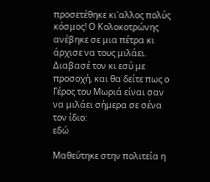προσετέθηκε κι'αλλος πολύς κόσμος! Ο Κολοκοτρώνης ανέβηκε σε μια πέτρα κι άρχισε να τους μιλάει. Διαβασέ τον κι εσύ με προσοχή, και θα δείτε πως ο Γέρος του Μωριά είναι σαν να μιλάει σήμερα σε σένα τον ίδιο:
εδώ

Μαθεύτηκε στην πολιτεία η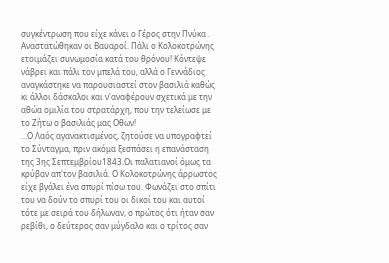συγκέντρωση που είχε κάνει ο Γέρος στην Πνύκα . Αναστατώθηκαν οι Βαυαροί. Πάλι ο Κολοκοτρώνης ετοιμάζει συνωμοσία κατά του θρόνου! Κόντεψε νάβρει και πάλι τον μπελά του, αλλά ο Γεννάδιος αναγκάστηκε να παρουσιαστεί στον βασιλιά καθώς κι άλλοι δάσκαλοι και ν'αναφέρουν σχετικά με την αθώα ομιλία του στρατάρχη, που την τελείωσε με το Ζήτω ο βασιλιάς μας Οθων!
...Ο Λαός αγανακτισμένος, ζητούσε να υπογραφτεί το Σύνταγμα, πριν ακόμα ξεσπάσει η επανάσταση της 3ης Σεπτεμβρίου1843.Οι παλατιανοί όμως τα κρύβαν απ'τον βασιλιά. Ο Κολοκοτρώνης άρρωστος είχε βγάλει ένα σπυρί πίσω του. Φωνάζει στο σπίτι του να δούν το σπυρί του οι δικοί του και αυτοί τότε με σειρά του δήλωναν, ο πρώτος ότι ήταν σαν ρεβίθι, ο δεύτερος σαν μύγδαλο και ο τρίτος σαν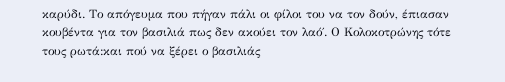καρύδι. Το απόγευμα που πήγαν πάλι οι φίλοι του να τον δούν, έπιασαν κουβέντα για τον βασιλιά πως δεν ακούει τον λαό΄. Ο Κολοκοτρώνης τότε τους ρωτά:και πού να ξέρει ο βασιλιάς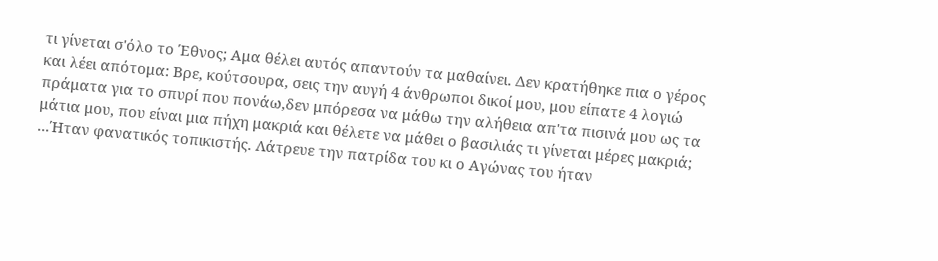τι γίνεται σ'όλο το Έθνος; Αμα θέλει αυτός απαντούν τα μαθαίνει. Δεν κρατήθηκε πια ο γέρος και λέει απότομα: Βρε, κούτσουρα, σεις την αυγή 4 άνθρωποι δικοί μου, μου είπατε 4 λογιώ πράματα για το σπυρί που πονάω,δεν μπόρεσα να μάθω την αλήθεια απ'τα πισινά μου ως τα μάτια μου, που είναι μια πήχη μακριά και θέλετε να μάθει ο βασιλιάς τι γίνεται μέρες μακριά;
...Ήταν φανατικός τοπικιστής. Λάτρευε την πατρίδα του κι ο Αγώνας του ήταν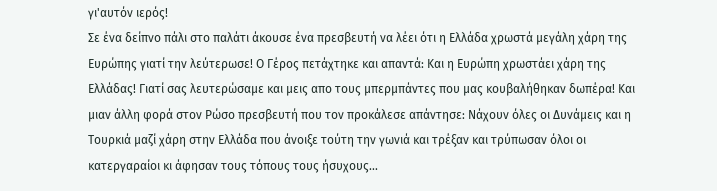γι'αυτόν ιερός!
Σε ένα δείπνο πάλι στο παλάτι άκουσε ένα πρεσβευτή να λέει ότι η Ελλάδα χρωστά μεγάλη χάρη της Ευρώπης γιατί την λεύτερωσε! Ο Γέρος πετάχτηκε και απαντά: Και η Ευρώπη χρωστάει χάρη της Ελλάδας! Γιατί σας λευτερώσαμε και μεις απο τους μπερμπάντες που μας κουβαλήθηκαν δωπέρα! Και μιαν άλλη φορά στον Ρώσο πρεσβευτή που τον προκάλεσε απάντησε: Νάχουν όλες οι Δυνάμεις και η Τουρκιά μαζί χάρη στην Ελλάδα που άνοιξε τούτη την γωνιά και τρέξαν και τρύπωσαν όλοι οι κατεργαραίοι κι άφησαν τους τόπους τους ήσυχους...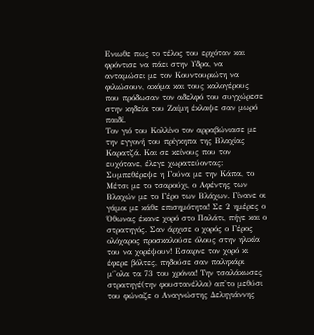Ενιωθε πως το τέλος του ερχόταν και φρόντισε να πάει στην Υδρα, να ανταμώσει με τον Κουντουριώτη να φιλιώσουν, ακόμα και τους καλογέρους που πρόδωσαν τον αδελφό του συγχώρεσε στην κηδεία του Ζαίμη έκλαψε σαν μωρό παιδί.
Τον γιό του Κολλίνο τον αρραβώνιασε με την εγγονή του πρίγκηπα της Βλαχίας Καρατζά. Και σε κείνους που τον ευχότανε, έλεγε χωρατεύοντας: Συμπεθέρεψε η Γούνα με την Κάπα, το Μέτσι με το τσαρούχι, ο Αφέντης των Βλαχών με το Γέρο των Βλάχων. Γίνανε οι γάμοι με κάθε επισημότητα! Σε 2 ημέρες ο Όθωνας έκανε χορό στο Παλάτι, πήγε και ο στρατηγός. Σαν άρχισε ο χορός ο Γέρος ολόχαρος προσκαλούσε όλους στην ηλικία του να χορέψουν! Εσαιρνε τον χορό κι έφερε βόλτες, πηδούσε σαν παληκάρι μ΄'ολα τα 73 του χρόνια! Την τσαλάκωσες στρατηγέ(την φουστανέλλα) απ'το μεθύσι του φώναζε ο Αναγνώστης Δεληγιάννης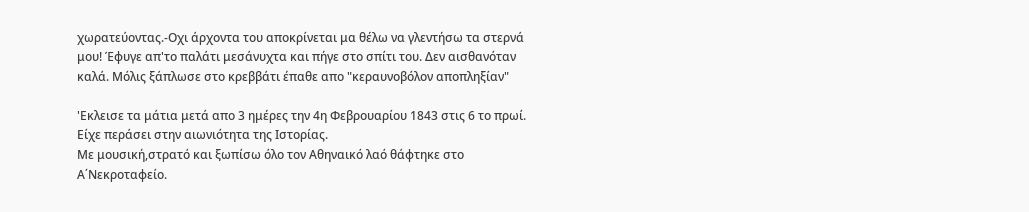χωρατεύοντας.-Οχι άρχοντα του αποκρίνεται μα θέλω να γλεντήσω τα στερνά μου! Έφυγε απ'το παλάτι μεσάνυχτα και πήγε στο σπίτι του. Δεν αισθανόταν καλά. Μόλις ξάπλωσε στο κρεββάτι έπαθε απο "κεραυνοβόλον αποπληξίαν"

'Εκλεισε τα μάτια μετά απο 3 ημέρες την 4η Φεβρουαρίου 1843 στις 6 το πρωί. Είχε περάσει στην αιωνιότητα της Ιστορίας.
Με μουσική,στρατό και ξωπίσω όλο τον Αθηναικό λαό θάφτηκε στο Α΄Νεκροταφείο.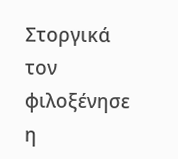Στοργικά τον φιλοξένησε η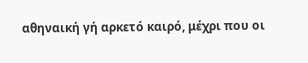αθηναική γή αρκετό καιρό, μέχρι που οι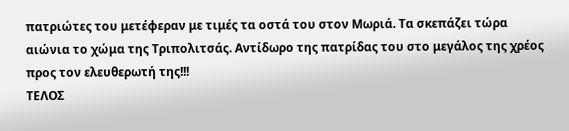πατριώτες του μετέφεραν με τιμές τα οστά του στον Μωριά. Τα σκεπάζει τώρα αιώνια το χώμα της Τριπολιτσάς. Αντίδωρο της πατρίδας του στο μεγάλος της χρέος προς τον ελευθερωτή της!!!
ΤΕΛΟΣ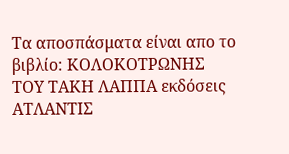Τα αποσπάσματα είναι απο το βιβλίο: ΚΟΛΟΚΟΤΡΩΝΗΣ
ΤΟΥ ΤΑΚΗ ΛΑΠΠΑ εκδόσεις ΑΤΛΑΝΤΙΣ